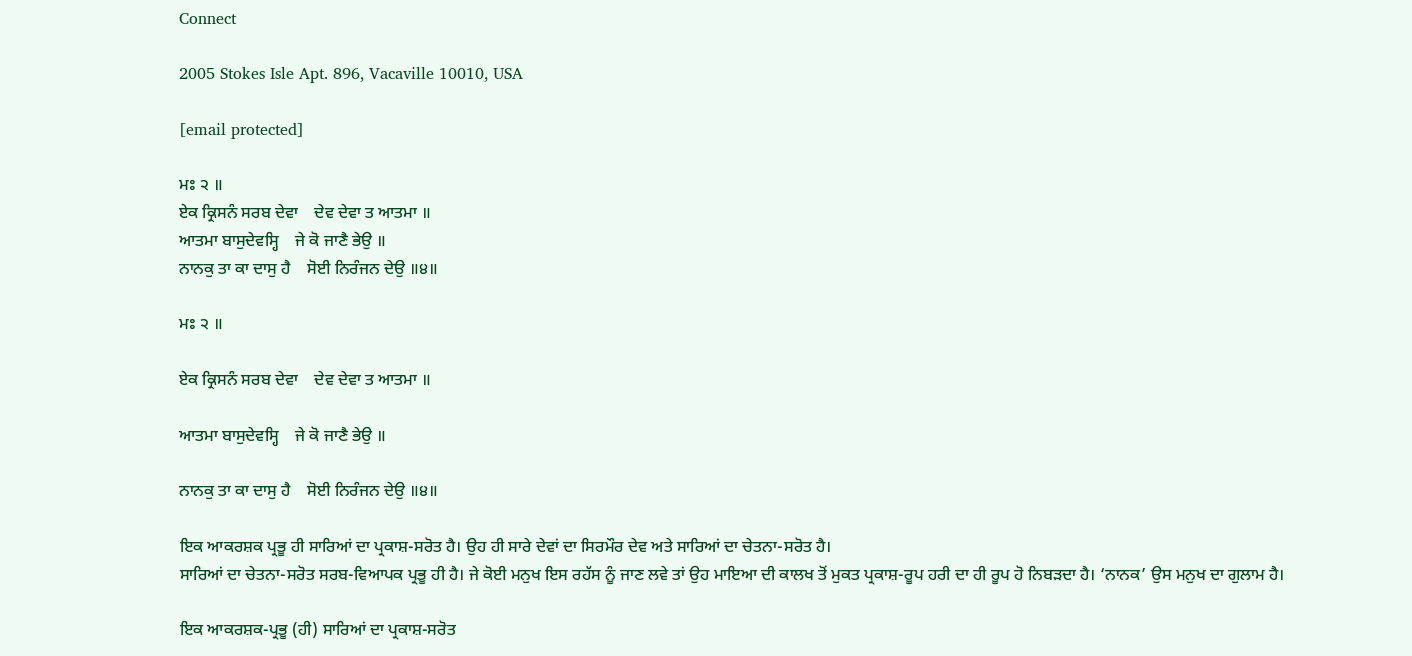Connect

2005 Stokes Isle Apt. 896, Vacaville 10010, USA

[email protected]

ਮਃ ੨ ॥
ਏਕ ਕ੍ਰਿਸਨੰ ਸਰਬ ਦੇਵਾ    ਦੇਵ ਦੇਵਾ ਤ ਆਤਮਾ ॥
ਆਤਮਾ ਬਾਸੁਦੇਵਸ੍ਹਿ    ਜੇ ਕੋ ਜਾਣੈ ਭੇਉ ॥
ਨਾਨਕੁ ਤਾ ਕਾ ਦਾਸੁ ਹੈ    ਸੋਈ ਨਿਰੰਜਨ ਦੇਉ ॥੪॥

ਮਃ ੨ ॥

ਏਕ ਕ੍ਰਿਸਨੰ ਸਰਬ ਦੇਵਾ    ਦੇਵ ਦੇਵਾ ਤ ਆਤਮਾ ॥

ਆਤਮਾ ਬਾਸੁਦੇਵਸ੍ਹਿ    ਜੇ ਕੋ ਜਾਣੈ ਭੇਉ ॥

ਨਾਨਕੁ ਤਾ ਕਾ ਦਾਸੁ ਹੈ    ਸੋਈ ਨਿਰੰਜਨ ਦੇਉ ॥੪॥

ਇਕ ਆਕਰਸ਼ਕ ਪ੍ਰਭੂ ਹੀ ਸਾਰਿਆਂ ਦਾ ਪ੍ਰਕਾਸ਼-ਸਰੋਤ ਹੈ। ਉਹ ਹੀ ਸਾਰੇ ਦੇਵਾਂ ਦਾ ਸਿਰਮੌਰ ਦੇਵ ਅਤੇ ਸਾਰਿਆਂ ਦਾ ਚੇਤਨਾ-ਸਰੋਤ ਹੈ।
ਸਾਰਿਆਂ ਦਾ ਚੇਤਨਾ-ਸਰੋਤ ਸਰਬ-ਵਿਆਪਕ ਪ੍ਰਭੂ ਹੀ ਹੈ। ਜੇ ਕੋਈ ਮਨੁਖ ਇਸ ਰਹੱਸ ਨੂੰ ਜਾਣ ਲਵੇ ਤਾਂ ਉਹ ਮਾਇਆ ਦੀ ਕਾਲਖ ਤੋਂ ਮੁਕਤ ਪ੍ਰਕਾਸ਼-ਰੂਪ ਹਰੀ ਦਾ ਹੀ ਰੂਪ ਹੋ ਨਿਬੜਦਾ ਹੈ। ‘ਨਾਨਕ’ ਉਸ ਮਨੁਖ ਦਾ ਗੁਲਾਮ ਹੈ।

ਇਕ ਆਕਰਸ਼ਕ-ਪ੍ਰਭੂ (ਹੀ) ਸਾਰਿਆਂ ਦਾ ਪ੍ਰਕਾਸ਼-ਸਰੋਤ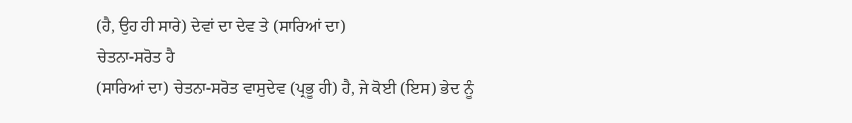(ਹੈ, ਉਹ ਹੀ ਸਾਰੇ) ਦੇਵਾਂ ਦਾ ਦੇਵ ਤੇ (ਸਾਰਿਆਂ ਦਾ)
ਚੇਤਨਾ-ਸਰੋਤ ਹੈ
(ਸਾਰਿਆਂ ਦਾ) ਚੇਤਨਾ-ਸਰੋਤ ਵਾਸੁਦੇਵ (ਪ੍ਰਭੂ ਹੀ) ਹੈ, ਜੇ ਕੋਈ (ਇਸ) ਭੇਦ ਨੂੰ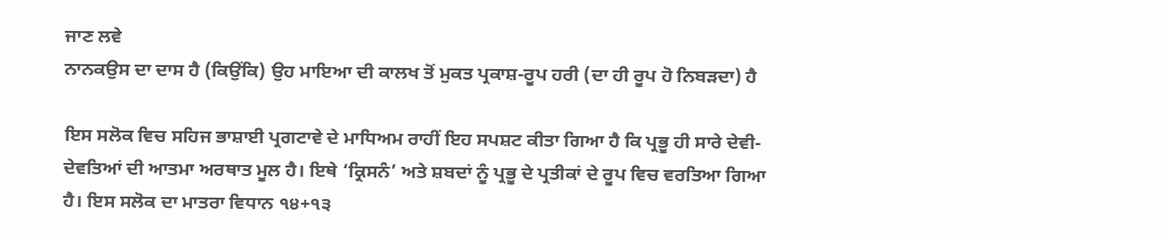ਜਾਣ ਲਵੇ
ਨਾਨਕਉਸ ਦਾ ਦਾਸ ਹੈ (ਕਿਉਂਕਿ) ਉਹ ਮਾਇਆ ਦੀ ਕਾਲਖ ਤੋਂ ਮੁਕਤ ਪ੍ਰਕਾਸ਼-ਰੂਪ ਹਰੀ (ਦਾ ਹੀ ਰੂਪ ਹੋ ਨਿਬੜਦਾ) ਹੈ

ਇਸ ਸਲੋਕ ਵਿਚ ਸਹਿਜ ਭਾਸ਼ਾਈ ਪ੍ਰਗਟਾਵੇ ਦੇ ਮਾਧਿਅਮ ਰਾਹੀਂ ਇਹ ਸਪਸ਼ਟ ਕੀਤਾ ਗਿਆ ਹੈ ਕਿ ਪ੍ਰਭੂ ਹੀ ਸਾਰੇ ਦੇਵੀ-ਦੇਵਤਿਆਂ ਦੀ ਆਤਮਾ ਅਰਥਾਤ ਮੂਲ ਹੈ। ਇਥੇ ‘ਕ੍ਰਿਸਨੰ’ ਅਤੇ ਸ਼ਬਦਾਂ ਨੂੰ ਪ੍ਰਭੂ ਦੇ ਪ੍ਰਤੀਕਾਂ ਦੇ ਰੂਪ ਵਿਚ ਵਰਤਿਆ ਗਿਆ ਹੈ। ਇਸ ਸਲੋਕ ਦਾ ਮਾਤਰਾ ਵਿਧਾਨ ੧੪+੧੩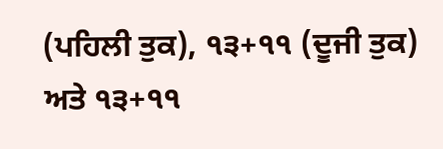(ਪਹਿਲੀ ਤੁਕ), ੧੩+੧੧ (ਦੂਜੀ ਤੁਕ) ਅਤੇ ੧੩+੧੧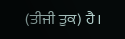(ਤੀਜੀ ਤੁਕ) ਹੈ।